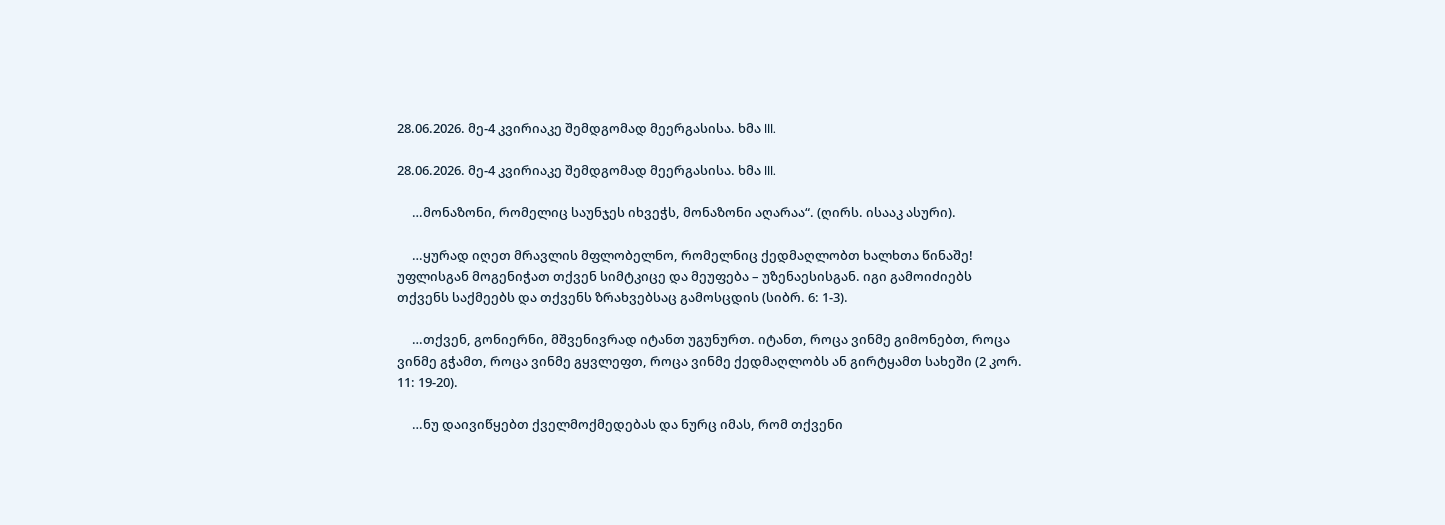28.06.2026. მე-4 კვირიაკე შემდგომად მეერგასისა. ხმა III.

28.06.2026. მე-4 კვირიაკე შემდგომად მეერგასისა. ხმა III.

     …მონაზონი, რომელიც საუნჯეს იხვეჭს, მონაზონი აღარაა“. (ღირს. ისააკ ასური).

     …ყურად იღეთ მრავლის მფლობელნო, რომელნიც ქედმაღლობთ ხალხთა წინაშე! უფლისგან მოგენიჭათ თქვენ სიმტკიცე და მეუფება – უზენაესისგან. იგი გამოიძიებს თქვენს საქმეებს და თქვენს ზრახვებსაც გამოსცდის (სიბრ. 6: 1-3).

     …თქვენ, გონიერნი, მშვენივრად იტანთ უგუნურთ. იტანთ, როცა ვინმე გიმონებთ, როცა ვინმე გჭამთ, როცა ვინმე გყვლეფთ, როცა ვინმე ქედმაღლობს ან გირტყამთ სახეში (2 კორ. 11: 19-20).

     …ნუ დაივიწყებთ ქველმოქმედებას და ნურც იმას, რომ თქვენი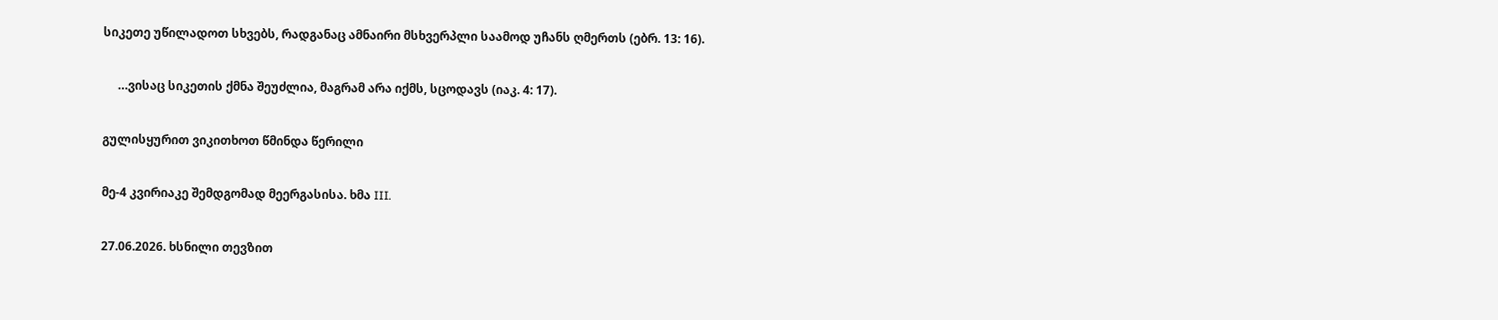სიკეთე უწილადოთ სხვებს, რადგანაც ამნაირი მსხვერპლი საამოდ უჩანს ღმერთს (ებრ. 13: 16).

     …ვისაც სიკეთის ქმნა შეუძლია, მაგრამ არა იქმს, სცოდავს (იაკ. 4: 17).

გულისყურით ვიკითხოთ წმინდა წერილი

მე-4 კვირიაკე შემდგომად მეერგასისა. ხმა III.

27.06.2026. ხსნილი თევზით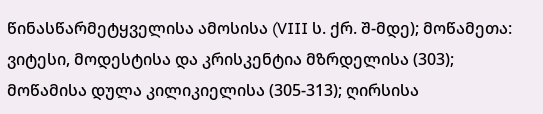წინასწარმეტყველისა ამოსისა (VIII ს. ქრ. შ-მდე); მოწამეთა: ვიტესი, მოდესტისა და კრისკენტია მზრდელისა (303); მოწამისა დულა კილიკიელისა (305-313); ღირსისა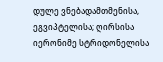დულე ვნებადამთმენისა, ეგვიპტელისა; ღირსისა იერონიმე სტრიდონელისა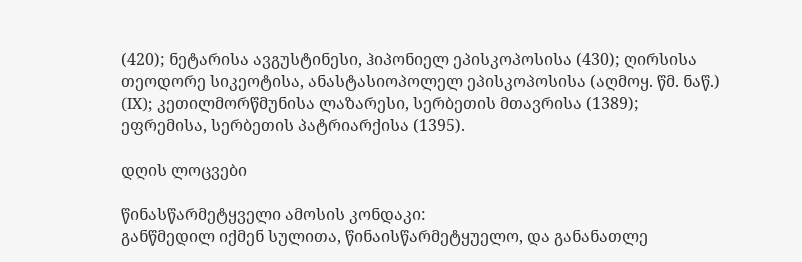(420); ნეტარისა ავგუსტინესი, ჰიპონიელ ეპისკოპოსისა (430); ღირსისა თეოდორე სიკეოტისა, ანასტასიოპოლელ ეპისკოპოსისა (აღმოყ. წმ. ნაწ.) (IX); კეთილმორწმუნისა ლაზარესი, სერბეთის მთავრისა (1389); ეფრემისა, სერბეთის პატრიარქისა (1395).

დღის ლოცვები

წინასწარმეტყველი ამოსის კონდაკი:
განწმედილ იქმენ სულითა, წინაისწარმეტყუელო, და განანათლე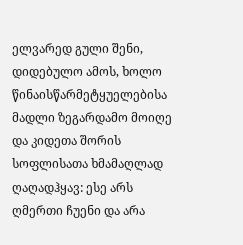ელვარედ გული შენი, დიდებულო ამოს, ხოლო წინაისწარმეტყუელებისა მადლი ზეგარდამო მოიღე და კიდეთა შორის სოფლისათა ხმამაღლად ღაღადჰყავ: ესე არს ღმერთი ჩუენი და არა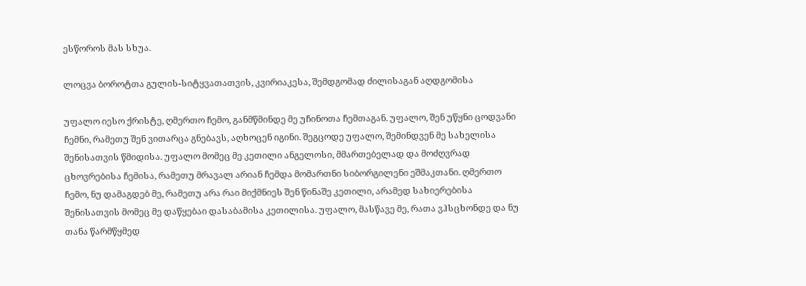ესწოროს მას სხუა.

ლოცვა ბოროტთა გულის-სიტყვათათვის, კვირიაკესა, შემდგომად ძილისაგან აღდგომისა

უფალო იესო ქრისტე, ღმერთო ჩემო, განმწმინდე მე უჩინოთა ჩემთაგან. უფალო, შენ უწყნი ცოდვანი ჩემნი, რამეთუ შენ ვითარცა გნებავს, აღხოცენ იგინი. შეგცოდე უფალო, შემინდვენ მე სახელისა შენისათვის წმიდისა. უფალო მომეც მე კეთილი ანგელოსი, მმართებელად და მოძღვრად ცხოვრებისა ჩემისა, რამეთუ მრავალ არიან ჩემდა მომართნი სიბორგილენი ეშმაკთანი. ღმერთო ჩემო, ნუ დამაგდებ მე, რამეთუ არა რაი მიქმნიეს შენ წინაშე კეთილი, არამედ სახიერებისა შენისათვის მომეც მე დაწყებაი დასაბამისა კეთილისა. უფალო, მასწავე მე, რათა ვჰსცხონდე და ნუ თანა წარმწყმედ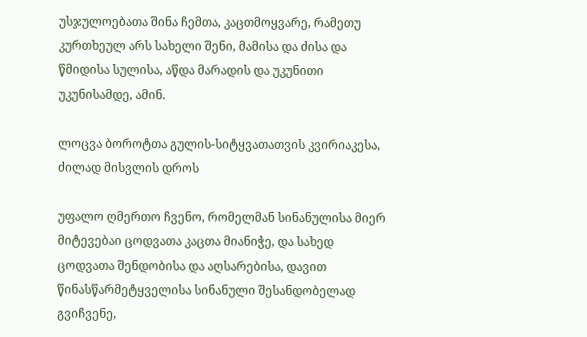უსჯულოებათა შინა ჩემთა, კაცთმოყვარე, რამეთუ კურთხეულ არს სახელი შენი, მამისა და ძისა და წმიდისა სულისა, აწდა მარადის და უკუნითი უკუნისამდე, ამინ.

ლოცვა ბოროტთა გულის-სიტყვათათვის კვირიაკესა, ძილად მისვლის დროს

უფალო ღმერთო ჩვენო, რომელმან სინანულისა მიერ მიტევებაი ცოდვათა კაცთა მიანიჭე, და სახედ ცოდვათა შენდობისა და აღსარებისა, დავით წინასწარმეტყველისა სინანული შესანდობელად გვიჩვენე,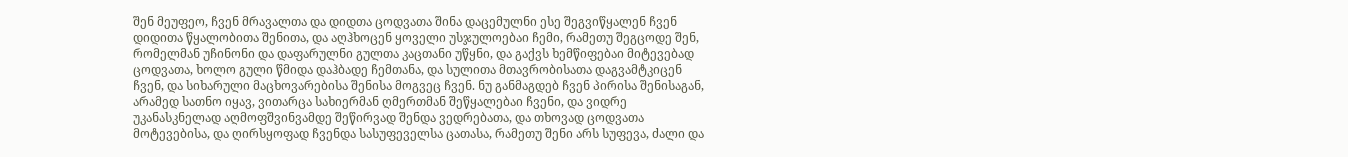შენ მეუფეო, ჩვენ მრავალთა და დიდთა ცოდვათა შინა დაცემულნი ესე შეგვიწყალენ ჩვენ დიდითა წყალობითა შენითა, და აღჰხოცენ ყოველი უსჯულოებაი ჩემი, რამეთუ შეგცოდე შენ, რომელმან უჩინონი და დაფარულნი გულთა კაცთანი უწყნი, და გაქვს ხემწიფებაი მიტევებად ცოდვათა, ხოლო გული წმიდა დაჰბადე ჩემთანა, და სულითა მთავრობისათა დაგვამტკიცენ ჩვენ, და სიხარული მაცხოვარებისა შენისა მოგვეც ჩვენ. ნუ განმაგდებ ჩვენ პირისა შენისაგან, არამედ სათნო იყავ, ვითარცა სახიერმან ღმერთმან შეწყალებაი ჩვენი, და ვიდრე უკანასკნელად აღმოფშვინვამდე შეწირვად შენდა ვედრებათა, და თხოვად ცოდვათა მოტევებისა, და ღირსყოფად ჩვენდა სასუფეველსა ცათასა, რამეთუ შენი არს სუფევა, ძალი და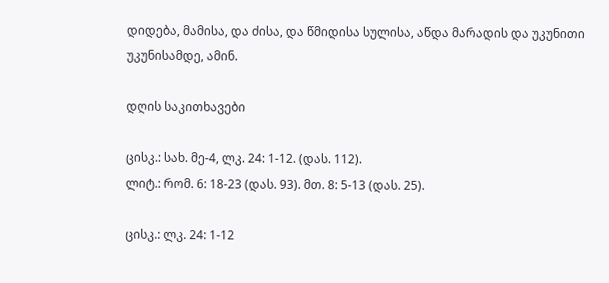დიდება, მამისა, და ძისა, და წმიდისა სულისა, აწდა მარადის და უკუნითი უკუნისამდე, ამინ.

დღის საკითხავები

ცისკ.: სახ. მე-4, ლკ. 24: 1-12. (დას. 112).
ლიტ.: რომ. 6: 18-23 (დას. 93). მთ. 8: 5-13 (დას. 25).

ცისკ.: ლკ. 24: 1-12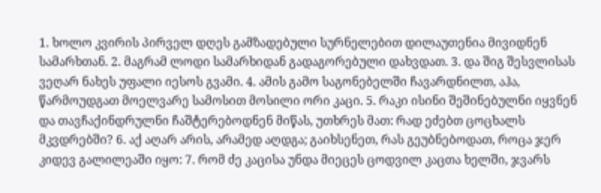1. ხოლო კვირის პირველ დღეს გამზადებული სურნელებით დილაუთენია მივიდნენ სამარხთან. 2. მაგრამ ლოდი სამარხიდან გადაგორებული დახვდათ. 3. და შიგ შესვლისას ვეღარ ნახეს უფალი იესოს გვამი. 4. ამის გამო საგონებელში ჩავარდნილთ, აჰა, წარმოუდგათ მოელვარე სამოსით მოსილი ორი კაცი. 5. რაკი ისინი შეშინებულნი იყვნენ და თავჩაქინდრულნი ჩაშტერებოდნენ მიწას, უთხრეს მათ: რად ეძებთ ცოცხალს მკვდრებში? 6. აქ აღარ არის, არამედ აღდგა; გაიხსენეთ, რას გეუბნებოდათ, როცა ჯერ კიდევ გალილეაში იყო: 7. რომ ძე კაცისა უნდა მიეცეს ცოდვილ კაცთა ხელში, ჯვარს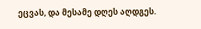ეცვას, და მესამე დღეს აღდგეს.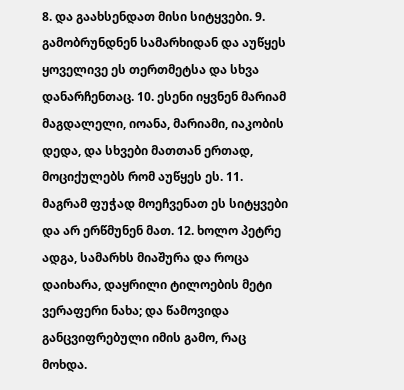8. და გაახსენდათ მისი სიტყვები. 9. გამობრუნდნენ სამარხიდან და აუწყეს ყოველივე ეს თერთმეტსა და სხვა დანარჩენთაც. 10. ესენი იყვნენ მარიამ მაგდალელი, იოანა, მარიამი, იაკობის დედა, და სხვები მათთან ერთად, მოციქულებს რომ აუწყეს ეს. 11. მაგრამ ფუჭად მოეჩვენათ ეს სიტყვები და არ ერწმუნენ მათ. 12. ხოლო პეტრე ადგა, სამარხს მიაშურა და როცა დაიხარა, დაყრილი ტილოების მეტი ვერაფერი ნახა; და წამოვიდა განცვიფრებული იმის გამო, რაც მოხდა.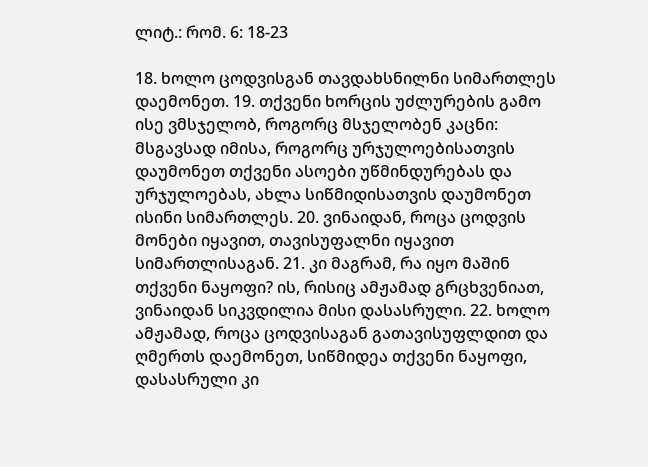ლიტ.: რომ. 6: 18-23

18. ხოლო ცოდვისგან თავდახსნილნი სიმართლეს დაემონეთ. 19. თქვენი ხორცის უძლურების გამო ისე ვმსჯელობ, როგორც მსჯელობენ კაცნი: მსგავსად იმისა, როგორც ურჯულოებისათვის დაუმონეთ თქვენი ასოები უწმინდურებას და ურჯულოებას, ახლა სიწმიდისათვის დაუმონეთ ისინი სიმართლეს. 20. ვინაიდან, როცა ცოდვის მონები იყავით, თავისუფალნი იყავით სიმართლისაგან. 21. კი მაგრამ, რა იყო მაშინ თქვენი ნაყოფი? ის, რისიც ამჟამად გრცხვენიათ, ვინაიდან სიკვდილია მისი დასასრული. 22. ხოლო ამჟამად, როცა ცოდვისაგან გათავისუფლდით და ღმერთს დაემონეთ, სიწმიდეა თქვენი ნაყოფი, დასასრული კი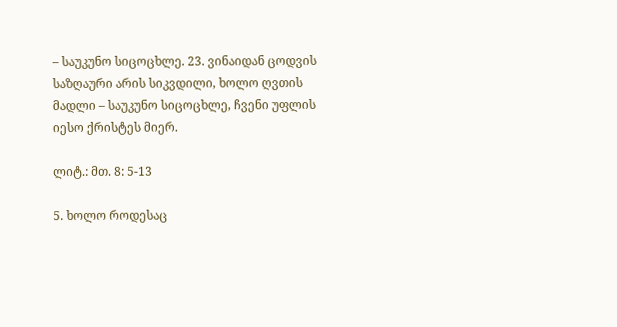– საუკუნო სიცოცხლე. 23. ვინაიდან ცოდვის საზღაური არის სიკვდილი, ხოლო ღვთის მადლი – საუკუნო სიცოცხლე, ჩვენი უფლის იესო ქრისტეს მიერ.

ლიტ.: მთ. 8: 5-13

5. ხოლო როდესაც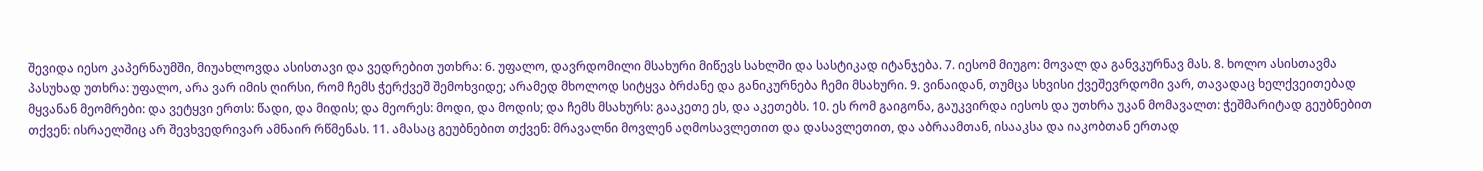შევიდა იესო კაპერნაუმში, მიუახლოვდა ასისთავი და ვედრებით უთხრა: 6. უფალო, დავრდომილი მსახური მიწევს სახლში და სასტიკად იტანჯება. 7. იესომ მიუგო: მოვალ და განვკურნავ მას. 8. ხოლო ასისთავმა პასუხად უთხრა: უფალო, არა ვარ იმის ღირსი, რომ ჩემს ჭერქვეშ შემოხვიდე; არამედ მხოლოდ სიტყვა ბრძანე და განიკურნება ჩემი მსახური. 9. ვინაიდან, თუმცა სხვისი ქვეშევრდომი ვარ, თავადაც ხელქვეითებად მყვანან მეომრები: და ვეტყვი ერთს: წადი, და მიდის; და მეორეს: მოდი, და მოდის; და ჩემს მსახურს: გააკეთე ეს, და აკეთებს. 10. ეს რომ გაიგონა, გაუკვირდა იესოს და უთხრა უკან მომავალთ: ჭეშმარიტად გეუბნებით თქვენ: ისრაელშიც არ შევხვედრივარ ამნაირ რწმენას. 11. ამასაც გეუბნებით თქვენ: მრავალნი მოვლენ აღმოსავლეთით და დასავლეთით, და აბრაამთან, ისააკსა და იაკობთან ერთად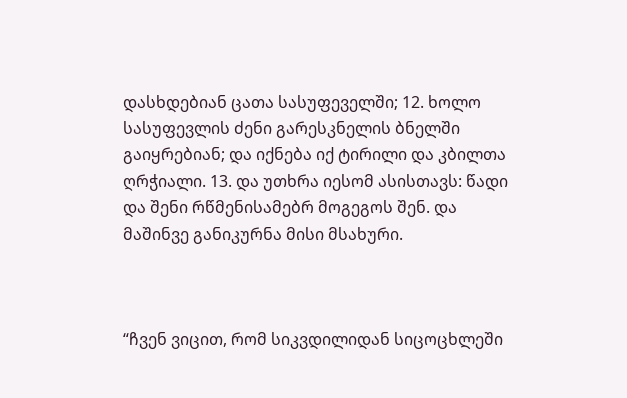დასხდებიან ცათა სასუფეველში; 12. ხოლო სასუფევლის ძენი გარესკნელის ბნელში გაიყრებიან; და იქნება იქ ტირილი და კბილთა ღრჭიალი. 13. და უთხრა იესომ ასისთავს: წადი და შენი რწმენისამებრ მოგეგოს შენ. და მაშინვე განიკურნა მისი მსახური.



“ჩვენ ვიცით, რომ სიკვდილიდან სიცოცხლეში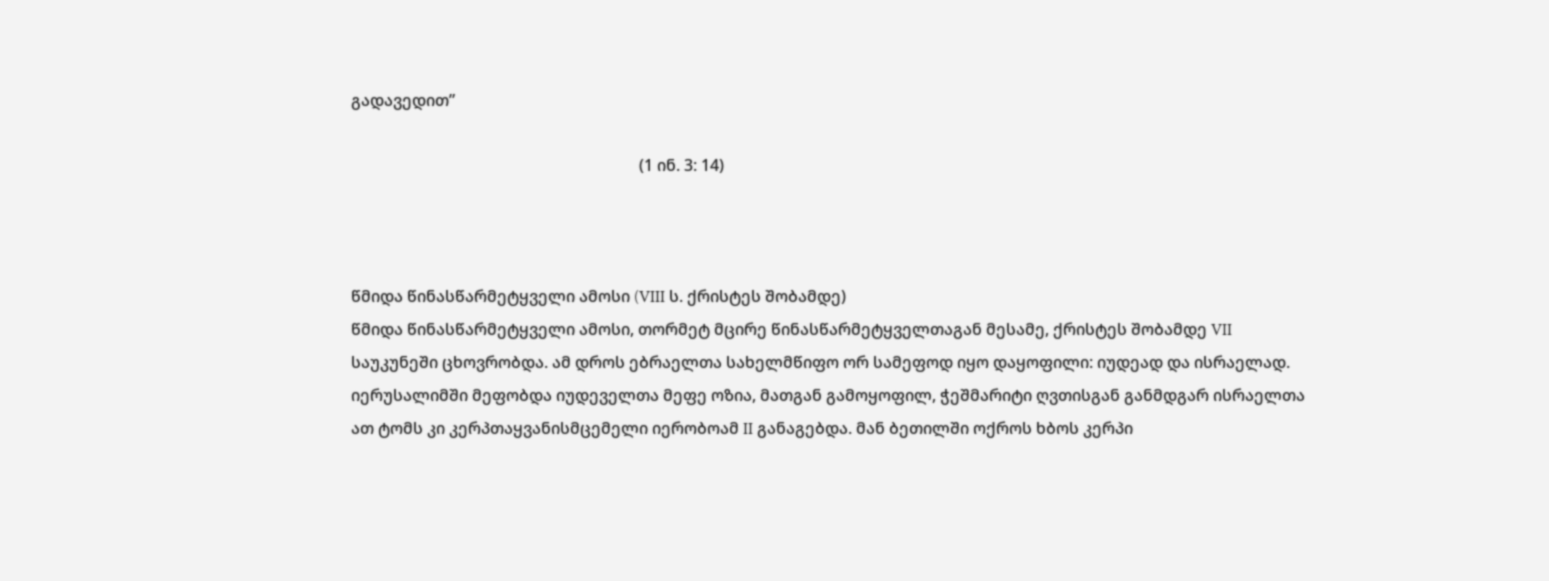გადავედით”

                                                                        (1 ინ. 3: 14)



წმიდა წინასწარმეტყველი ამოსი (VIII ს. ქრისტეს შობამდე)
წმიდა წინასწარმეტყველი ამოსი, თორმეტ მცირე წინასწარმეტყველთაგან მესამე, ქრისტეს შობამდე VII საუკუნეში ცხოვრობდა. ამ დროს ებრაელთა სახელმწიფო ორ სამეფოდ იყო დაყოფილი: იუდეად და ისრაელად. იერუსალიმში მეფობდა იუდეველთა მეფე ოზია, მათგან გამოყოფილ, ჭეშმარიტი ღვთისგან განმდგარ ისრაელთა ათ ტომს კი კერპთაყვანისმცემელი იერობოამ II განაგებდა. მან ბეთილში ოქროს ხბოს კერპი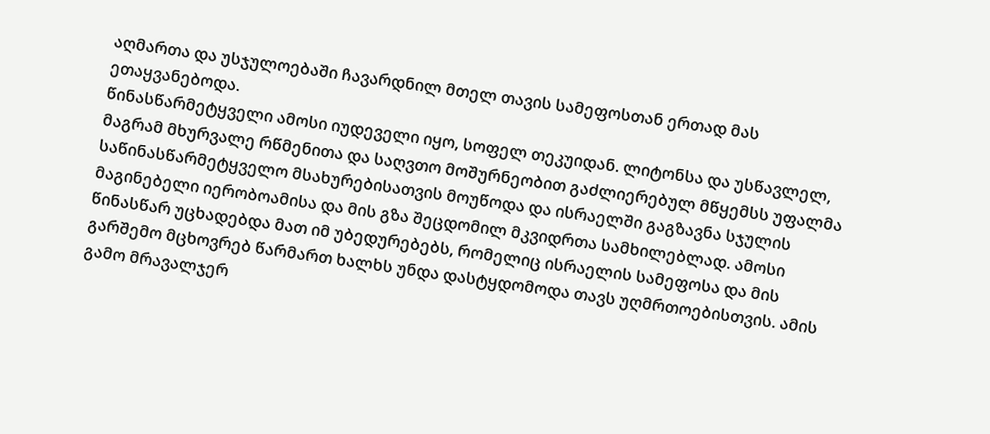აღმართა და უსჯულოებაში ჩავარდნილ მთელ თავის სამეფოსთან ერთად მას ეთაყვანებოდა.
წინასწარმეტყველი ამოსი იუდეველი იყო, სოფელ თეკუიდან. ლიტონსა და უსწავლელ, მაგრამ მხურვალე რწმენითა და საღვთო მოშურნეობით გაძლიერებულ მწყემსს უფალმა საწინასწარმეტყველო მსახურებისათვის მოუწოდა და ისრაელში გაგზავნა სჯულის მაგინებელი იერობოამისა და მის გზა შეცდომილ მკვიდრთა სამხილებლად. ამოსი წინასწარ უცხადებდა მათ იმ უბედურებებს, რომელიც ისრაელის სამეფოსა და მის გარშემო მცხოვრებ წარმართ ხალხს უნდა დასტყდომოდა თავს უღმრთოებისთვის. ამის გამო მრავალჯერ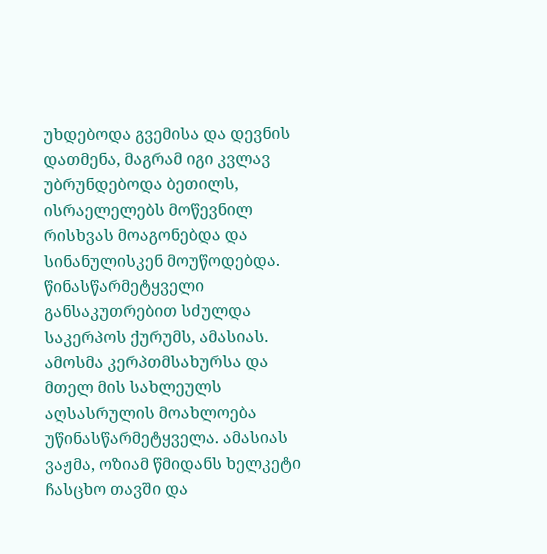უხდებოდა გვემისა და დევნის დათმენა, მაგრამ იგი კვლავ უბრუნდებოდა ბეთილს, ისრაელელებს მოწევნილ რისხვას მოაგონებდა და სინანულისკენ მოუწოდებდა. წინასწარმეტყველი განსაკუთრებით სძულდა საკერპოს ქურუმს, ამასიას. ამოსმა კერპთმსახურსა და მთელ მის სახლეულს აღსასრულის მოახლოება უწინასწარმეტყველა. ამასიას ვაჟმა, ოზიამ წმიდანს ხელკეტი ჩასცხო თავში და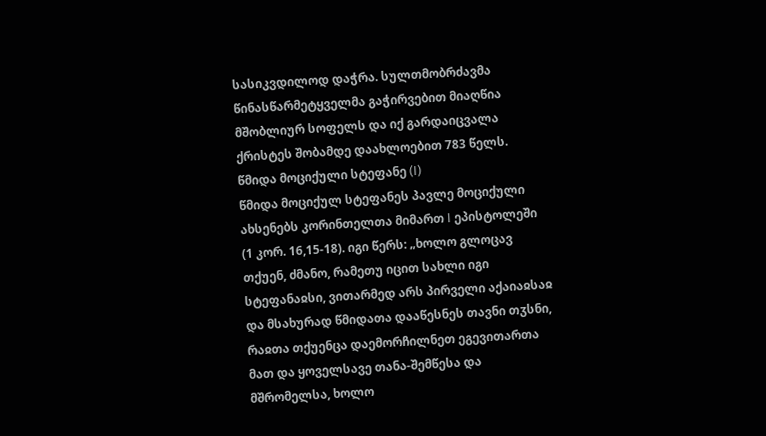სასიკვდილოდ დაჭრა. სულთმობრძავმა წინასწარმეტყველმა გაჭირვებით მიაღწია მშობლიურ სოფელს და იქ გარდაიცვალა ქრისტეს შობამდე დაახლოებით 783 წელს.
წმიდა მოციქული სტეფანე (I)
წმიდა მოციქულ სტეფანეს პავლე მოციქული ახსენებს კორინთელთა მიმართ I ეპისტოლეში (1 კორ. 16,15-18). იგი წერს: „ხოლო გლოცავ თქუენ, ძმანო, რამეთუ იცით სახლი იგი სტეფანაჲსი, ვითარმედ არს პირველი აქაიაჲსაჲ და მსახურად წმიდათა დააწესნეს თავნი თჳსნი, რაჲთა თქუენცა დაემორჩილნეთ ეგევითართა მათ და ყოველსავე თანა-შემწესა და მშრომელსა, ხოლო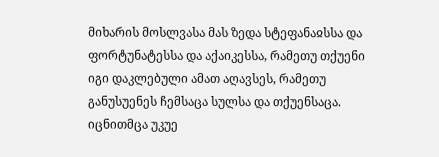მიხარის მოსლვასა მას ზედა სტეფანაჲსსა და ფორტუნატესსა და აქაიკესსა, რამეთუ თქუენი იგი დაკლებული ამათ აღავსეს, რამეთუ განუსუენეს ჩემსაცა სულსა და თქუენსაცა. იცნითმცა უკუე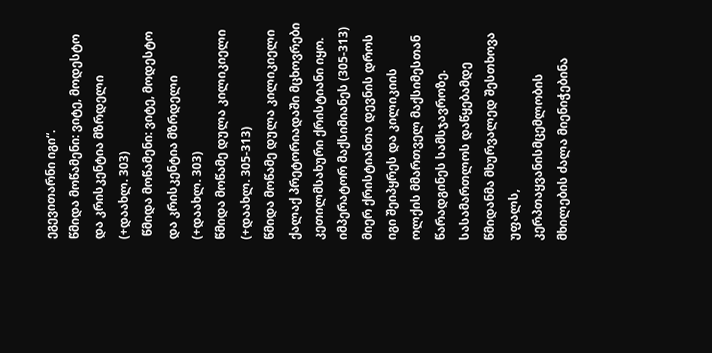ეგევითარნი იგი“.
წმიდა მოწამენი: ვიტე, მოდესტო და კრისკენტია მზრდელი (+დაახლ. 303)
 წმიდა მოწამენი: ვიტე, მოდესტო და კრისკენტია მზრდელი (+დაახლ. 303)
წმიდა მოწამე დულა კილიკიელი (+დაახლ. 305-313)
წმიდა მოწამე დულა კილიკიელი ქალაქ პრეტორიადაში მცხოვრები კეთილმსახური ქრისტიანი იყო. იმპერატორ მაქსიმიანეს (305-313) მიერ ქრისტიანთა დევნის დროს იგი შეიპყრეს და კილიკიის ოლქის მმართველ მაქსიმესთან წარადგინეს სამსჯავროზე. სასამართლოს დაწყებამდე წმიდანმა მხურვალედ შესთხოვა უფალს, კერპთაყვანისმცემლობის მხილების ძალა მიენიჭებინა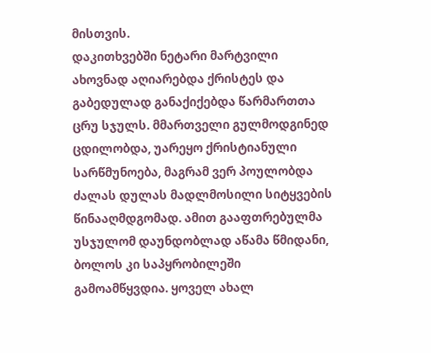მისთვის.
დაკითხვებში ნეტარი მარტვილი ახოვნად აღიარებდა ქრისტეს და გაბედულად განაქიქებდა წარმართთა ცრუ სჯულს. მმართველი გულმოდგინედ ცდილობდა, უარეყო ქრისტიანული სარწმუნოება, მაგრამ ვერ პოულობდა ძალას დულას მადლმოსილი სიტყვების წინააღმდგომად. ამით გააფთრებულმა უსჯულომ დაუნდობლად აწამა წმიდანი, ბოლოს კი საპყრობილეში გამოამწყვდია. ყოველ ახალ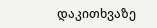დაკითხვაზე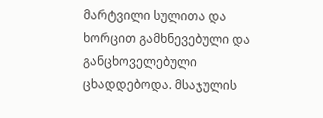მარტვილი სულითა და ხორცით გამხნევებული და განცხოველებული ცხადდებოდა. მსაჯულის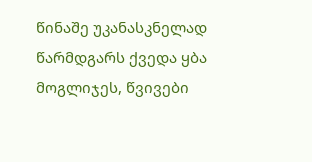წინაშე უკანასკნელად წარმდგარს ქვედა ყბა მოგლიჯეს, წვივები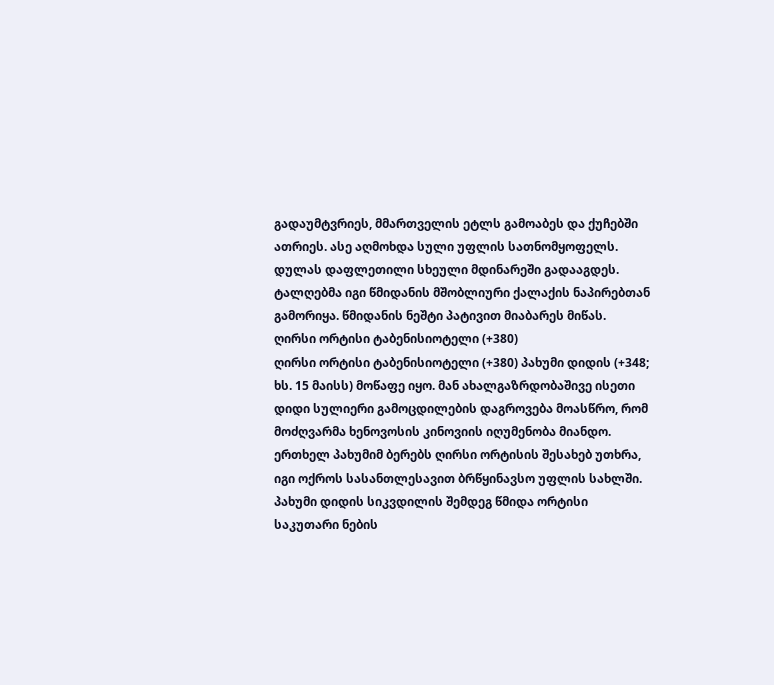გადაუმტვრიეს, მმართველის ეტლს გამოაბეს და ქუჩებში ათრიეს. ასე აღმოხდა სული უფლის სათნომყოფელს.
დულას დაფლეთილი სხეული მდინარეში გადააგდეს. ტალღებმა იგი წმიდანის მშობლიური ქალაქის ნაპირებთან გამორიყა. წმიდანის ნეშტი პატივით მიაბარეს მიწას.
ღირსი ორტისი ტაბენისიოტელი (+380)
ღირსი ორტისი ტაბენისიოტელი (+380) პახუმი დიდის (+348; ხს. 15 მაისს) მოწაფე იყო. მან ახალგაზრდობაშივე ისეთი დიდი სულიერი გამოცდილების დაგროვება მოასწრო, რომ მოძღვარმა ხენოვოსის კინოვიის იღუმენობა მიანდო. ერთხელ პახუმიმ ბერებს ღირსი ორტისის შესახებ უთხრა, იგი ოქროს სასანთლესავით ბრწყინავსო უფლის სახლში. პახუმი დიდის სიკვდილის შემდეგ წმიდა ორტისი საკუთარი ნების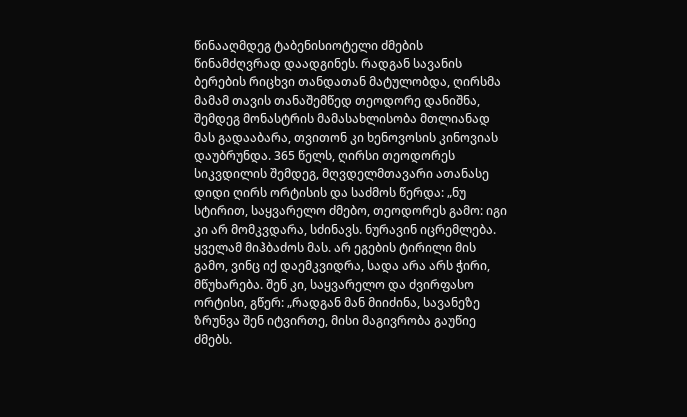წინააღმდეგ ტაბენისიოტელი ძმების წინამძღვრად დაადგინეს. რადგან სავანის ბერების რიცხვი თანდათან მატულობდა, ღირსმა მამამ თავის თანაშემწედ თეოდორე დანიშნა, შემდეგ მონასტრის მამასახლისობა მთლიანად მას გადააბარა, თვითონ კი ხენოვოსის კინოვიას დაუბრუნდა. 365 წელს, ღირსი თეოდორეს სიკვდილის შემდეგ, მღვდელმთავარი ათანასე დიდი ღირს ორტისის და საძმოს წერდა: „ნუ სტირით, საყვარელო ძმებო, თეოდორეს გამო: იგი კი არ მომკვდარა, სძინავს. ნურავინ იცრემლება. ყველამ მიჰბაძოს მას. არ ეგების ტირილი მის გამო, ვინც იქ დაემკვიდრა, სადა არა არს ჭირი, მწუხარება. შენ კი, საყვარელო და ძვირფასო ორტისი, გწერ: „რადგან მან მიიძინა, სავანეზე ზრუნვა შენ იტვირთე, მისი მაგივრობა გაუწიე ძმებს.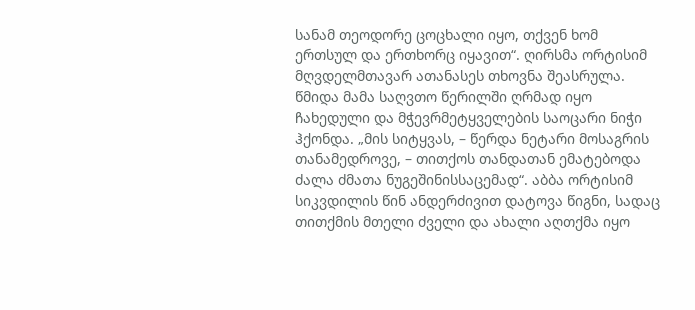სანამ თეოდორე ცოცხალი იყო, თქვენ ხომ ერთსულ და ერთხორც იყავით“. ღირსმა ორტისიმ მღვდელმთავარ ათანასეს თხოვნა შეასრულა.
წმიდა მამა საღვთო წერილში ღრმად იყო ჩახედული და მჭევრმეტყველების საოცარი ნიჭი ჰქონდა. „მის სიტყვას, – წერდა ნეტარი მოსაგრის თანამედროვე, – თითქოს თანდათან ემატებოდა ძალა ძმათა ნუგეშინისსაცემად“. აბბა ორტისიმ სიკვდილის წინ ანდერძივით დატოვა წიგნი, სადაც თითქმის მთელი ძველი და ახალი აღთქმა იყო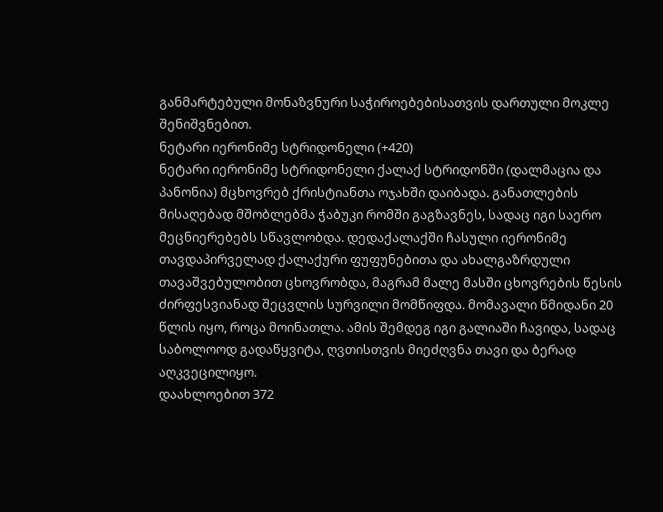განმარტებული მონაზვნური საჭიროებებისათვის დართული მოკლე შენიშვნებით.
ნეტარი იერონიმე სტრიდონელი (+420)
ნეტარი იერონიმე სტრიდონელი ქალაქ სტრიდონში (დალმაცია და პანონია) მცხოვრებ ქრისტიანთა ოჯახში დაიბადა. განათლების მისაღებად მშობლებმა ჭაბუკი რომში გაგზავნეს, სადაც იგი საერო მეცნიერებებს სწავლობდა. დედაქალაქში ჩასული იერონიმე თავდაპირველად ქალაქური ფუფუნებითა და ახალგაზრდული თავაშვებულობით ცხოვრობდა, მაგრამ მალე მასში ცხოვრების წესის ძირფესვიანად შეცვლის სურვილი მომწიფდა. მომავალი წმიდანი 20 წლის იყო, როცა მოინათლა. ამის შემდეგ იგი გალიაში ჩავიდა, სადაც საბოლოოდ გადაწყვიტა, ღვთისთვის მიეძღვნა თავი და ბერად აღკვეცილიყო.
დაახლოებით 372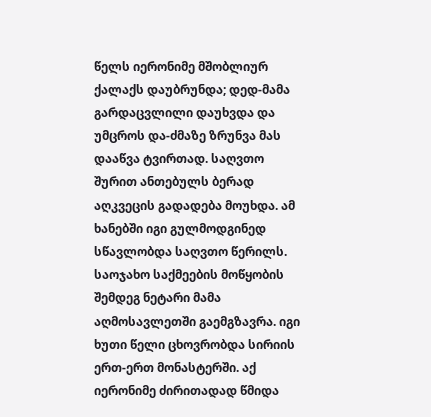წელს იერონიმე მშობლიურ ქალაქს დაუბრუნდა; დედ-მამა გარდაცვლილი დაუხვდა და უმცროს და-ძმაზე ზრუნვა მას დააწვა ტვირთად. საღვთო შურით ანთებულს ბერად აღკვეცის გადადება მოუხდა. ამ ხანებში იგი გულმოდგინედ სწავლობდა საღვთო წერილს.
საოჯახო საქმეების მოწყობის შემდეგ ნეტარი მამა აღმოსავლეთში გაემგზავრა. იგი ხუთი წელი ცხოვრობდა სირიის ერთ-ერთ მონასტერში. აქ იერონიმე ძირითადად წმიდა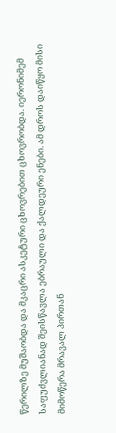წერილზე მუშაობდა და მკაცრი ასკეტური ცხოვრებით ცხოვრობდა. იერონიმემ საფუძვლიანად შეისწავლა ებრაული და ქალდეური ენები. ამ დროს დაიწყო მისი მიმოწერა მრავალ პირთან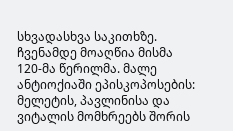სხვადასხვა საკითხზე. ჩვენამდე მოაღწია მისმა 120-მა წერილმა. მალე ანტიოქიაში ეპისკოპოსების: მელეტის, პავლინისა და ვიტალის მომხრეებს შორის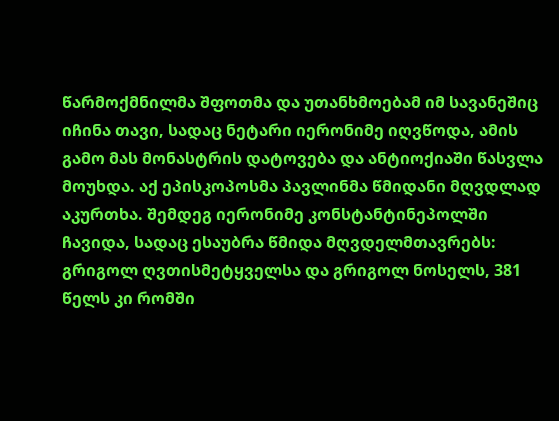წარმოქმნილმა შფოთმა და უთანხმოებამ იმ სავანეშიც იჩინა თავი, სადაც ნეტარი იერონიმე იღვწოდა, ამის გამო მას მონასტრის დატოვება და ანტიოქიაში წასვლა მოუხდა. აქ ეპისკოპოსმა პავლინმა წმიდანი მღვდლად აკურთხა. შემდეგ იერონიმე კონსტანტინეპოლში ჩავიდა, სადაც ესაუბრა წმიდა მღვდელმთავრებს: გრიგოლ ღვთისმეტყველსა და გრიგოლ ნოსელს, 381 წელს კი რომში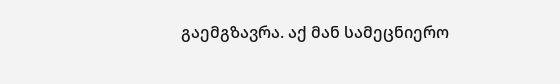გაემგზავრა. აქ მან სამეცნიერო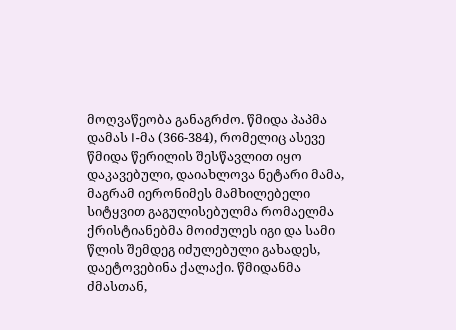მოღვაწეობა განაგრძო. წმიდა პაპმა დამას I-მა (366-384), რომელიც ასევე წმიდა წერილის შესწავლით იყო დაკავებული, დაიახლოვა ნეტარი მამა, მაგრამ იერონიმეს მამხილებელი სიტყვით გაგულისებულმა რომაელმა ქრისტიანებმა მოიძულეს იგი და სამი წლის შემდეგ იძულებული გახადეს, დაეტოვებინა ქალაქი. წმიდანმა ძმასთან,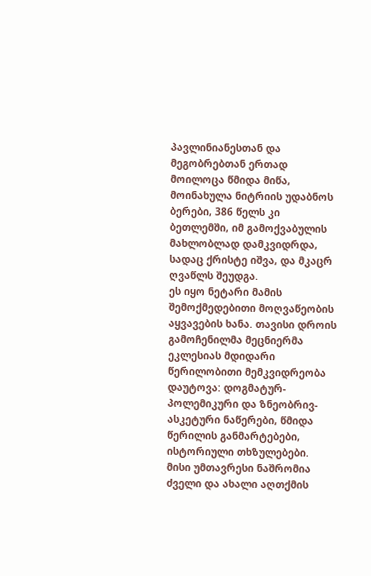პავლინიანესთან და მეგობრებთან ერთად მოილოცა წმიდა მიწა, მოინახულა ნიტრიის უდაბნოს ბერები, 386 წელს კი ბეთლემში, იმ გამოქვაბულის მახლობლად დამკვიდრდა, სადაც ქრისტე იშვა, და მკაცრ ღვაწლს შეუდგა.
ეს იყო ნეტარი მამის შემოქმედებითი მოღვაწეობის აყვავების ხანა. თავისი დროის გამოჩენილმა მეცნიერმა ეკლესიას მდიდარი წერილობითი მემკვიდრეობა დაუტოვა: დოგმატურ-პოლემიკური და ზნეობრივ-ასკეტური ნაწერები, წმიდა წერილის განმარტებები, ისტორიული თხზულებები. მისი უმთავრესი ნაშრომია ძველი და ახალი აღთქმის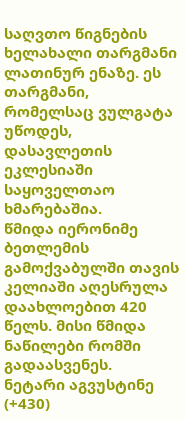საღვთო წიგნების ხელახალი თარგმანი ლათინურ ენაზე. ეს თარგმანი, რომელსაც ვულგატა უწოდეს, დასავლეთის ეკლესიაში საყოველთაო ხმარებაშია.
წმიდა იერონიმე ბეთლემის გამოქვაბულში თავის კელიაში აღესრულა დაახლოებით 420 წელს. მისი წმიდა ნაწილები რომში გადაასვენეს.
ნეტარი აგვუსტინე (+430)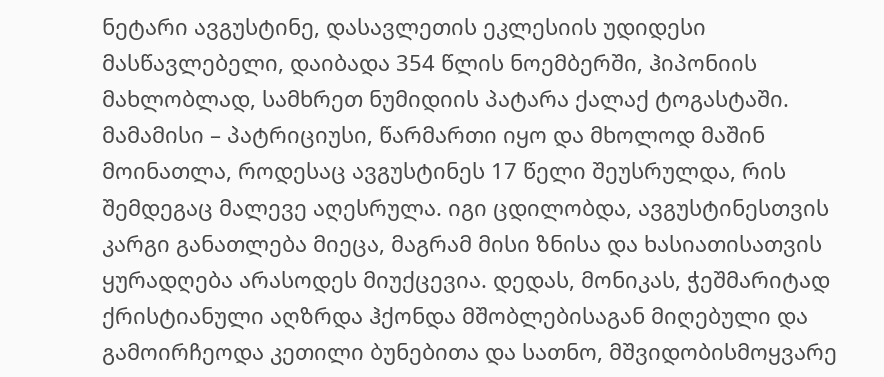ნეტარი ავგუსტინე, დასავლეთის ეკლესიის უდიდესი მასწავლებელი, დაიბადა 354 წლის ნოემბერში, ჰიპონიის მახლობლად, სამხრეთ ნუმიდიის პატარა ქალაქ ტოგასტაში. მამამისი – პატრიციუსი, წარმართი იყო და მხოლოდ მაშინ მოინათლა, როდესაც ავგუსტინეს 17 წელი შეუსრულდა, რის შემდეგაც მალევე აღესრულა. იგი ცდილობდა, ავგუსტინესთვის კარგი განათლება მიეცა, მაგრამ მისი ზნისა და ხასიათისათვის ყურადღება არასოდეს მიუქცევია. დედას, მონიკას, ჭეშმარიტად ქრისტიანული აღზრდა ჰქონდა მშობლებისაგან მიღებული და გამოირჩეოდა კეთილი ბუნებითა და სათნო, მშვიდობისმოყვარე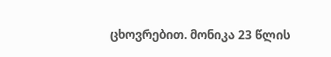ცხოვრებით. მონიკა 23 წლის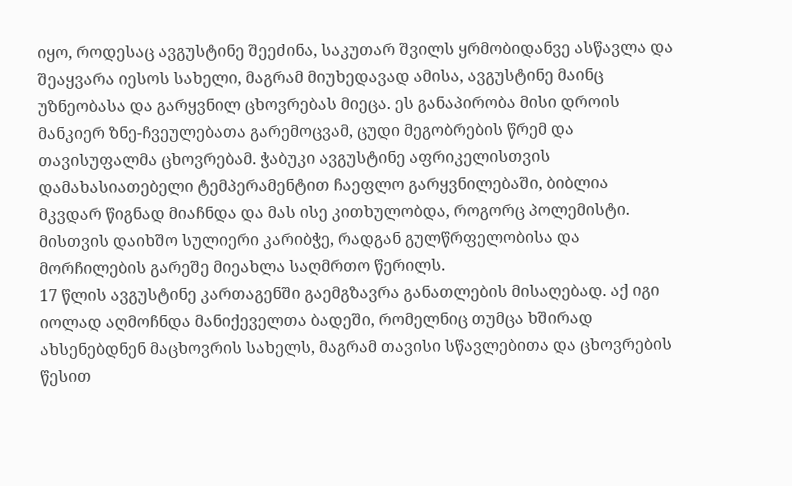იყო, როდესაც ავგუსტინე შეეძინა, საკუთარ შვილს ყრმობიდანვე ასწავლა და შეაყვარა იესოს სახელი, მაგრამ მიუხედავად ამისა, ავგუსტინე მაინც უზნეობასა და გარყვნილ ცხოვრებას მიეცა. ეს განაპირობა მისი დროის მანკიერ ზნე-ჩვეულებათა გარემოცვამ, ცუდი მეგობრების წრემ და თავისუფალმა ცხოვრებამ. ჭაბუკი ავგუსტინე აფრიკელისთვის დამახასიათებელი ტემპერამენტით ჩაეფლო გარყვნილებაში, ბიბლია მკვდარ წიგნად მიაჩნდა და მას ისე კითხულობდა, როგორც პოლემისტი. მისთვის დაიხშო სულიერი კარიბჭე, რადგან გულწრფელობისა და მორჩილების გარეშე მიეახლა საღმრთო წერილს.
17 წლის ავგუსტინე კართაგენში გაემგზავრა განათლების მისაღებად. აქ იგი იოლად აღმოჩნდა მანიქეველთა ბადეში, რომელნიც თუმცა ხშირად ახსენებდნენ მაცხოვრის სახელს, მაგრამ თავისი სწავლებითა და ცხოვრების წესით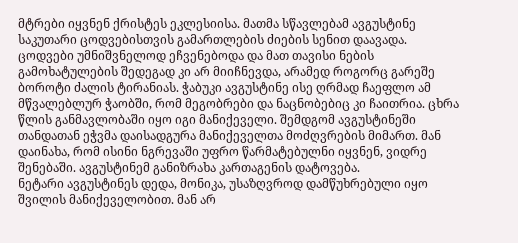მტრები იყვნენ ქრისტეს ეკლესიისა. მათმა სწავლებამ ავგუსტინე საკუთარი ცოდვებისთვის გამართლების ძიების სენით დაავადა. ცოდვები უმნიშვნელოდ ეჩვენებოდა და მათ თავისი ნების გამოხატულების შედეგად კი არ მიიჩნევდა, არამედ როგორც გარეშე ბოროტი ძალის ტირანიას. ჭაბუკი ავგუსტინე ისე ღრმად ჩაეფლო ამ მწვალებლურ ჭაობში, რომ მეგობრები და ნაცნობებიც კი ჩაითრია. ცხრა წლის განმავლობაში იყო იგი მანიქეველი. შემდგომ ავგუსტინეში თანდათან ეჭვმა დაისადგურა მანიქეველთა მოძღვრების მიმართ. მან დაინახა, რომ ისინი ნგრევაში უფრო წარმატებულნი იყვნენ, ვიდრე შენებაში. ავგუსტინემ განიზრახა კართაგენის დატოვება.
ნეტარი ავგუსტინეს დედა, მონიკა, უსაზღვროდ დამწუხრებული იყო შვილის მანიქეველობით. მან არ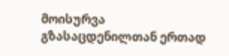მოისურვა გზასაცდენილთან ერთად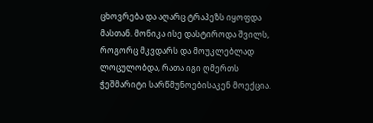ცხოვრება და აღარც ტრაპეზს იყოფდა მასთან. მონიკა ისე დასტიროდა შვილს, როგორც მკვდარს და მოუკლებლად ლოცულობდა, რათა იგი ღმერთს ჭეშმარიტი სარწმუნოებისაკენ მოექცია.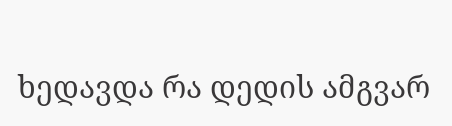ხედავდა რა დედის ამგვარ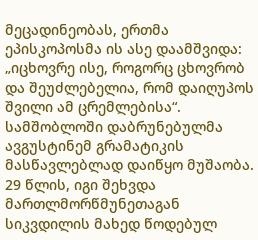მეცადინეობას, ერთმა ეპისკოპოსმა ის ასე დაამშვიდა: „იცხოვრე ისე, როგორც ცხოვრობ და შეუძლებელია, რომ დაიღუპოს შვილი ამ ცრემლებისა“.
სამშობლოში დაბრუნებულმა ავგუსტინემ გრამატიკის მასწავლებლად დაიწყო მუშაობა. 29 წლის, იგი შეხვდა მართლმორწმუნეთაგან სიკვდილის მახედ წოდებულ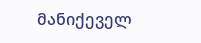მანიქეველ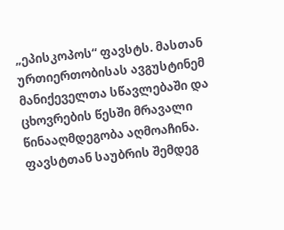„ეპისკოპოს“ ფავსტს. მასთან ურთიერთობისას ავგუსტინემ მანიქეველთა სწავლებაში და ცხოვრების წესში მრავალი წინააღმდეგობა აღმოაჩინა. ფავსტთან საუბრის შემდეგ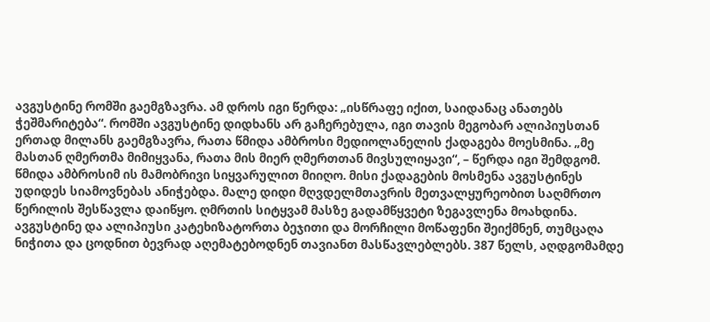ავგუსტინე რომში გაემგზავრა. ამ დროს იგი წერდა: „ისწრაფე იქით, საიდანაც ანათებს ჭეშმარიტება“. რომში ავგუსტინე დიდხანს არ გაჩერებულა, იგი თავის მეგობარ ალიპიუსთან ერთად მილანს გაემგზავრა, რათა წმიდა ამბროსი მედიოლანელის ქადაგება მოესმინა. „მე მასთან ღმერთმა მიმიყვანა, რათა მის მიერ ღმერთთან მივსულიყავი“, – წერდა იგი შემდგომ. წმიდა ამბროსიმ ის მამობრივი სიყვარულით მიიღო. მისი ქადაგების მოსმენა ავგუსტინეს უდიდეს სიამოვნებას ანიჭებდა. მალე დიდი მღვდელმთავრის მეთვალყურეობით საღმრთო წერილის შესწავლა დაიწყო. ღმრთის სიტყვამ მასზე გადამწყვეტი ზეგავლენა მოახდინა. ავგუსტინე და ალიპიუსი კატეხიზატორთა ბეჯითი და მორჩილი მოწაფენი შეიქმნენ, თუმცაღა ნიჭითა და ცოდნით ბევრად აღემატებოდნენ თავიანთ მასწავლებლებს. 387 წელს, აღდგომამდე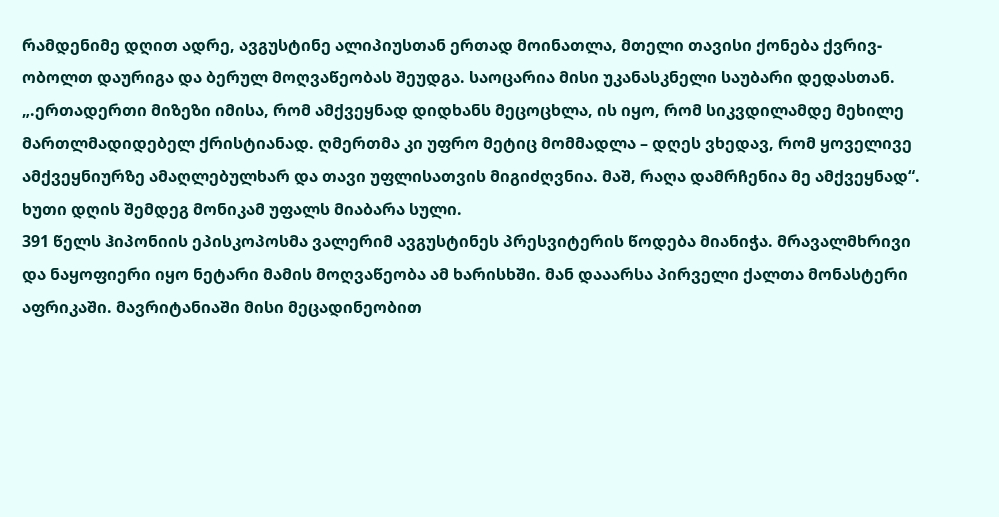რამდენიმე დღით ადრე, ავგუსტინე ალიპიუსთან ერთად მოინათლა, მთელი თავისი ქონება ქვრივ-ობოლთ დაურიგა და ბერულ მოღვაწეობას შეუდგა. საოცარია მისი უკანასკნელი საუბარი დედასთან. „.ერთადერთი მიზეზი იმისა, რომ ამქვეყნად დიდხანს მეცოცხლა, ის იყო, რომ სიკვდილამდე მეხილე მართლმადიდებელ ქრისტიანად. ღმერთმა კი უფრო მეტიც მომმადლა – დღეს ვხედავ, რომ ყოველივე ამქვეყნიურზე ამაღლებულხარ და თავი უფლისათვის მიგიძღვნია. მაშ, რაღა დამრჩენია მე ამქვეყნად“. ხუთი დღის შემდეგ მონიკამ უფალს მიაბარა სული.
391 წელს ჰიპონიის ეპისკოპოსმა ვალერიმ ავგუსტინეს პრესვიტერის წოდება მიანიჭა. მრავალმხრივი და ნაყოფიერი იყო ნეტარი მამის მოღვაწეობა ამ ხარისხში. მან დააარსა პირველი ქალთა მონასტერი აფრიკაში. მავრიტანიაში მისი მეცადინეობით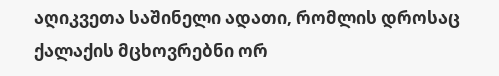აღიკვეთა საშინელი ადათი, რომლის დროსაც ქალაქის მცხოვრებნი ორ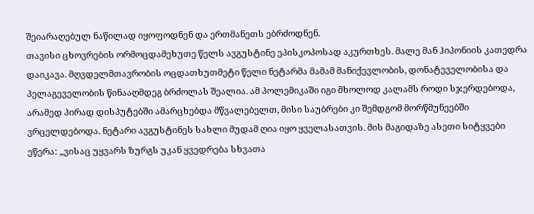შეიარაღებულ ნაწილად იყოფოდნენ და ერთმანეთს ებრძოდნენ.
თავისი ცხოვრების ორმოცდამეხუთე წელს ავგუსტინე ეპისკოპოსად აკურთხეს. მალე მან ჰიპონიის კათედრა დაიკავა. მღვდელმთავრობის ოცდათხუთმეტი წელი ნეტარმა მამამ მანიქევლობის, დონატეველობისა და პელაგეველობის წინააღმდეგ ბრძოლას შეალია. ამ პოლემიკაში იგი მხოლოდ კალამს როდი სჯერდებოდა, არამედ პირად დისპუტებში ამარცხებდა მწვალებელთ, მისი საუბრები კი შემდგომ მორწმუნეებში ვრცელდებოდა. ნეტარი ავგუსტინეს სახლი მუდამ ღია იყო ყველასათვის. მის მაგიდაზე ასეთი სიტყვები ეწერა: „ვისაც უყვარს ზურგს უკან ყვედრება სხვათა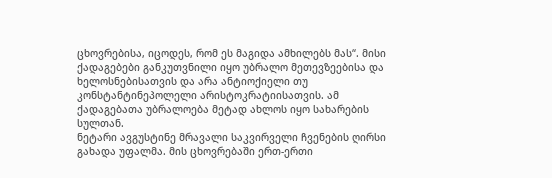ცხოვრებისა, იცოდეს, რომ ეს მაგიდა ამხილებს მას“. მისი ქადაგებები განკუთვნილი იყო უბრალო მეთევზეებისა და ხელოსნებისათვის და არა ანტიოქიელი თუ კონსტანტინეპოლელი არისტოკრატიისათვის. ამ ქადაგებათა უბრალოება მეტად ახლოს იყო სახარების სულთან.
ნეტარი ავგუსტინე მრავალი საკვირველი ჩვენების ღირსი გახადა უფალმა. მის ცხოვრებაში ერთ-ერთი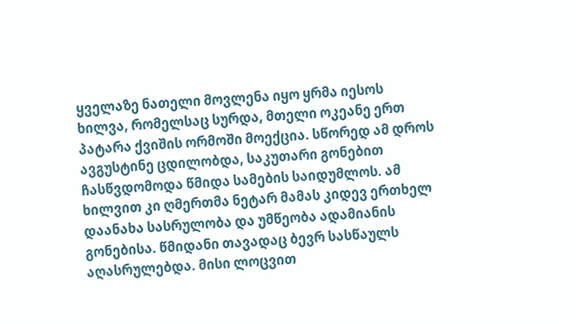ყველაზე ნათელი მოვლენა იყო ყრმა იესოს ხილვა, რომელსაც სურდა, მთელი ოკეანე ერთ პატარა ქვიშის ორმოში მოექცია. სწორედ ამ დროს ავგუსტინე ცდილობდა, საკუთარი გონებით ჩასწვდომოდა წმიდა სამების საიდუმლოს. ამ ხილვით კი ღმერთმა ნეტარ მამას კიდევ ერთხელ დაანახა სასრულობა და უმწეობა ადამიანის გონებისა. წმიდანი თავადაც ბევრ სასწაულს აღასრულებდა. მისი ლოცვით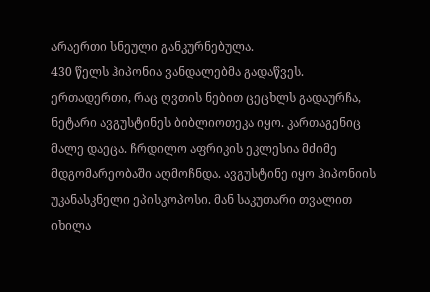არაერთი სნეული განკურნებულა.
430 წელს ჰიპონია ვანდალებმა გადაწვეს. ერთადერთი, რაც ღვთის ნებით ცეცხლს გადაურჩა, ნეტარი ავგუსტინეს ბიბლიოთეკა იყო. კართაგენიც მალე დაეცა. ჩრდილო აფრიკის ეკლესია მძიმე მდგომარეობაში აღმოჩნდა. ავგუსტინე იყო ჰიპონიის უკანასკნელი ეპისკოპოსი. მან საკუთარი თვალით იხილა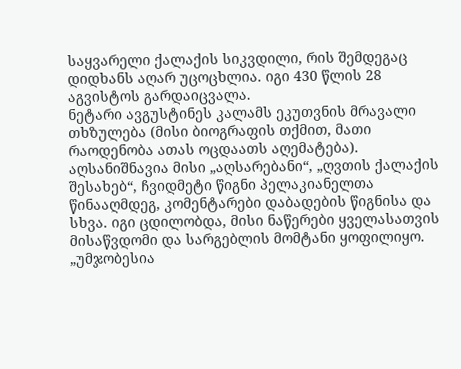საყვარელი ქალაქის სიკვდილი, რის შემდეგაც დიდხანს აღარ უცოცხლია. იგი 430 წლის 28 აგვისტოს გარდაიცვალა.
ნეტარი ავგუსტინეს კალამს ეკუთვნის მრავალი თხზულება (მისი ბიოგრაფის თქმით, მათი რაოდენობა ათას ოცდაათს აღემატება). აღსანიშნავია მისი „აღსარებანი“, „ღვთის ქალაქის შესახებ“, ჩვიდმეტი წიგნი პელაკიანელთა წინააღმდეგ, კომენტარები დაბადების წიგნისა და სხვა. იგი ცდილობდა, მისი ნაწერები ყველასათვის მისაწვდომი და სარგებლის მომტანი ყოფილიყო. „უმჯობესია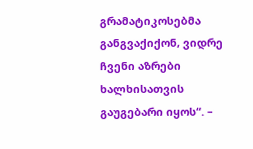გრამატიკოსებმა განგვაქიქონ, ვიდრე ჩვენი აზრები ხალხისათვის გაუგებარი იყოს“. –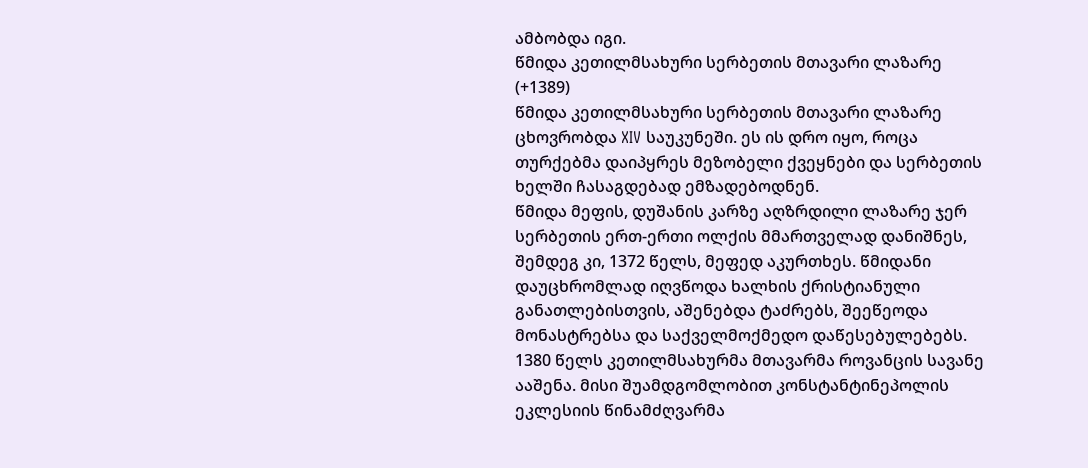ამბობდა იგი.
წმიდა კეთილმსახური სერბეთის მთავარი ლაზარე (+1389)
წმიდა კეთილმსახური სერბეთის მთავარი ლაზარე ცხოვრობდა XIV საუკუნეში. ეს ის დრო იყო, როცა თურქებმა დაიპყრეს მეზობელი ქვეყნები და სერბეთის ხელში ჩასაგდებად ემზადებოდნენ.
წმიდა მეფის, დუშანის კარზე აღზრდილი ლაზარე ჯერ სერბეთის ერთ-ერთი ოლქის მმართველად დანიშნეს, შემდეგ კი, 1372 წელს, მეფედ აკურთხეს. წმიდანი დაუცხრომლად იღვწოდა ხალხის ქრისტიანული განათლებისთვის, აშენებდა ტაძრებს, შეეწეოდა მონასტრებსა და საქველმოქმედო დაწესებულებებს. 1380 წელს კეთილმსახურმა მთავარმა როვანცის სავანე ააშენა. მისი შუამდგომლობით კონსტანტინეპოლის ეკლესიის წინამძღვარმა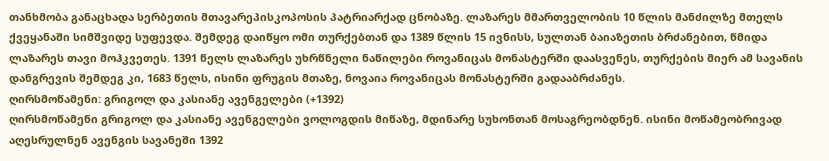თანხმობა განაცხადა სერბეთის მთავარეპისკოპოსის პატრიარქად ცნობაზე. ლაზარეს მმართველობის 10 წლის მანძილზე მთელს ქვეყანაში სიმშვიდე სუფევდა. შემდეგ დაიწყო ომი თურქებთან და 1389 წლის 15 ივნისს, სულთან ბაიაზეთის ბრძანებით, წმიდა ლაზარეს თავი მოჰკვეთეს. 1391 წელს ლაზარეს უხრწნელი ნაწილები როვანიცას მონასტერში დაასვენეს, თურქების მიერ ამ სავანის დანგრევის შემდეგ კი, 1683 წელს, ისინი ფრუგის მთაზე, ნოვაია როვანიცას მონასტერში გადააბრძანეს.
ღირსმოწამენი: გრიგოლ და კასიანე ავენგელები (+1392)
ღირსმოწამენი გრიგოლ და კასიანე ავენგელები ვოლოგდის მიწაზე, მდინარე სუხონთან მოსაგრეობდნენ. ისინი მოწამეობრივად აღესრულნენ ავენგის სავანეში 1392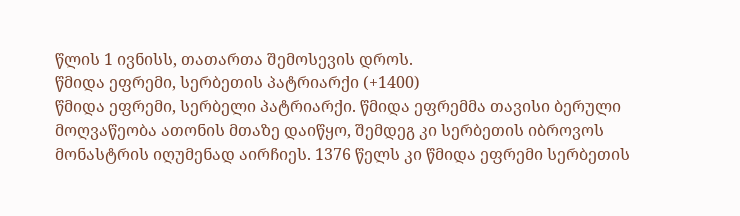წლის 1 ივნისს, თათართა შემოსევის დროს.
წმიდა ეფრემი, სერბეთის პატრიარქი (+1400)
წმიდა ეფრემი, სერბელი პატრიარქი. წმიდა ეფრემმა თავისი ბერული მოღვაწეობა ათონის მთაზე დაიწყო, შემდეგ კი სერბეთის იბროვოს მონასტრის იღუმენად აირჩიეს. 1376 წელს კი წმიდა ეფრემი სერბეთის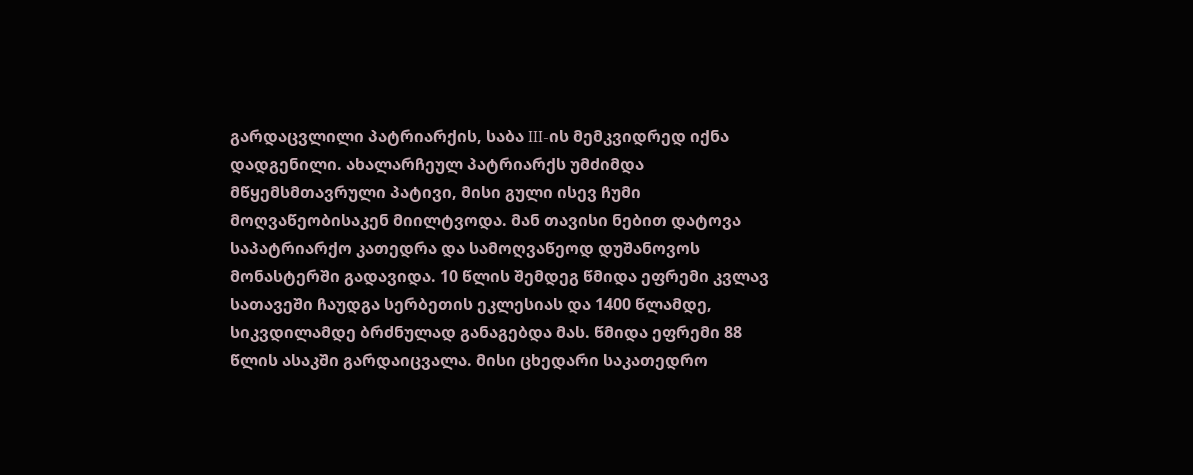გარდაცვლილი პატრიარქის, საბა III-ის მემკვიდრედ იქნა დადგენილი. ახალარჩეულ პატრიარქს უმძიმდა მწყემსმთავრული პატივი, მისი გული ისევ ჩუმი მოღვაწეობისაკენ მიილტვოდა. მან თავისი ნებით დატოვა საპატრიარქო კათედრა და სამოღვაწეოდ დუშანოვოს მონასტერში გადავიდა. 10 წლის შემდეგ წმიდა ეფრემი კვლავ სათავეში ჩაუდგა სერბეთის ეკლესიას და 1400 წლამდე, სიკვდილამდე ბრძნულად განაგებდა მას. წმიდა ეფრემი 88 წლის ასაკში გარდაიცვალა. მისი ცხედარი საკათედრო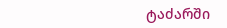ტაძარში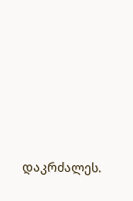დაკრძალეს.